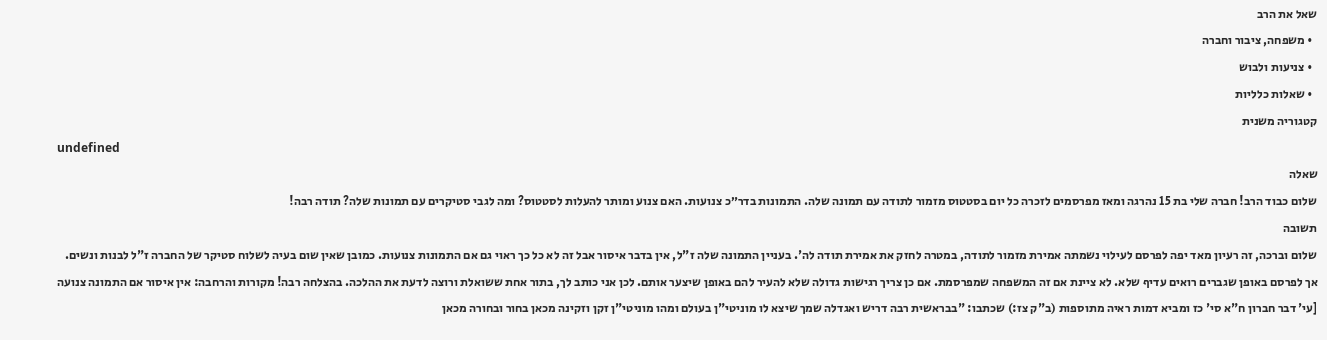שאל את הרב
  • משפחה, ציבור וחברה
  • צניעות ולבוש
  • שאלות כלליות
קטגוריה משנית
undefined
שאלה
שלום כבוד הרב! חברה שלי בת 15 נהרגה ומאז מפרסמים לזכרה כל יום בסטטוס מזמור לתודה עם תמונה שלה. התמונות בדר״כ צנועות. האם צנוע ומותר להעלות לסטטוס? ומה לגבי סטיקרים עם תמונות שלה? תודה רבה!
תשובה
שלום וברכה, זה רעיון מאד יפה לפרסם לעילוי נשמתה אמירת מזמור לתודה, במטרה לחזק את אמירת תודה לה'. בעניין התמונה שלה ז"ל, אין בדבר איסור אבל זה לא כל כך ראוי גם אם התמונות צנועות. כמובן שאין שום בעיה לשלוח סטיקר של החברה ז"ל לבנות ונשים. אך לפרסם באופן שגברים רואים עדיף שלא. לא ציינת אם זה המשפחה שמפרסמת. אם כן צריך רגישות גדולה שלא להעיר להם באופן שיצער אותם. לכן אני כותב לך, בתור אחת ששואלת ורוצה לדעת את ההלכה. בהצלחה רבה! מקורות והרחבה: אין איסור אם התמונה צנועה [עי' דבר חברון ח"א סי' כז ומביא דמות ראיה מתוספות (ב"ק צז:) שכתבו: "בבראשית רבה דריש ואגדלה שמך שיצא לו מוניטי"ן בעולם ומהו מוניטי"ן זקן וזקינה מכאן בחור ובחורה מכאן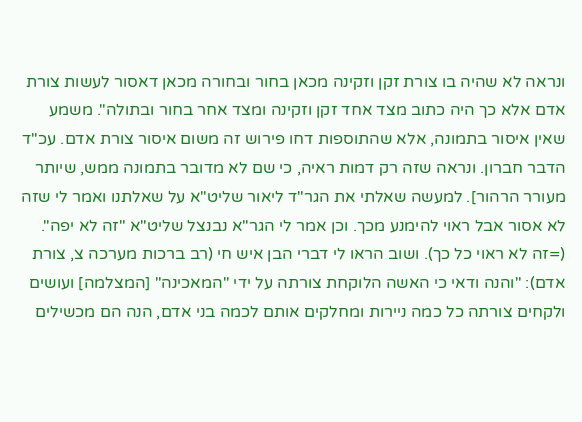ונראה לא שהיה בו צורת זקן וזקינה מכאן בחור ובחורה מכאן דאסור לעשות צורת אדם אלא כך היה כתוב מצד אחד זקן וזקינה ומצד אחר בחור ובתולה". משמע שאין איסור בתמונה, אלא שהתוספות דחו פירוש זה משום איסור צורת אדם. עכ"ד הדבר חברון. ונראה שזה רק דמות ראיה, כי שם לא מדובר בתמונה ממש, שיותר מעורר הרהור]. למעשה שאלתי את הגר"ד ליאור שליט"א על שאלתנו ואמר לי שזה לא אסור אבל ראוי להימנע מכך. וכן אמר לי הגר"א נבנצל שליט"א "זה לא יפה". (=זה לא ראוי כל כך). ושוב הראו לי דברי הבן איש חי (רב ברכות מערכה צ, צורת אדם): "והנה ודאי כי האשה הלוקחת צורתה על ידי "המאכינה" [המצלמה] ועושים ולקחים צורתה כל כמה ניירות ומחלקים אותם לכמה בני אדם, הנה הם מכשילים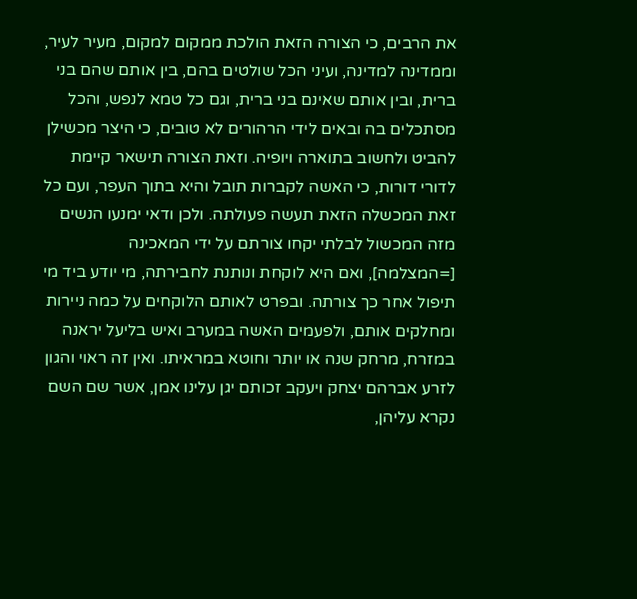את הרבים, כי הצורה הזאת הולכת ממקום למקום, מעיר לעיר, וממדינה למדינה, ועיני הכל שולטים בהם, בין אותם שהם בני ברית, ובין אותם שאינם בני ברית, וגם כל טמא לנפש, והכל מסתכלים בה ובאים לידי הרהורים לא טובים, כי היצר מכשילן להביט ולחשוב בתוארה ויופיה. וזאת הצורה תישאר קיימת לדורי דורות, כי האשה לקברות תובל והיא בתוך העפר, ועם כל זאת המכשלה הזאת תעשה פעולתה. ולכן ודאי ימנעו הנשים מזה המכשול לבלתי יקחו צורתם על ידי המאכינה [=המצלמה], ואם היא לוקחת ונותנת לחבירתה, מי יודע ביד מי תיפול אחר כך צורתה. ובפרט לאותם הלוקחים על כמה ניירות ומחלקים אותם, ולפעמים האשה במערב ואיש בליעל יראנה במזרח, מרחק שנה או יותר וחוטא במראיתו. ואין זה ראוי והגון לזרע אברהם יצחק ויעקב זכותם יגן עלינו אמן, אשר שם השם נקרא עליהן,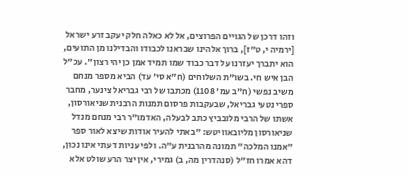וזהו דרכן של הגויים הפרוצים, אל לא כאלה חלק יעקב זרע ישראל [ירמיה י, ט"ז], ברוך אלהינו שבראנו לכבודו והבדילנו מן התועים, הוא יתברך יעזרנו על דבר כבוד שמו תמיד אמן כן יהי רצון". עכ"ל הבן איש חי. בשו"ת השלוחים (ח"א סי' עד) הביא מספר מנחם משיב נפשי (ח"ב עמ' 1108) מכתבו של רבי גבריאל צינער, מחבר ספרי נטעי גבריאל, שבעקבות פרסום תמנות הרבנית שניאורסון, אשתו של הרבי מלובביץ כתב לבעלה, האדמו"ר רבי מנחם מנדל שניאורסון מליובאוויטש: "באתי להעיר אודות שיצא לאור ספר "אמנו המלכה" תמונה מהרבנית ע"ה. ולפי עניות דעתי אינו נכון, דהא אמרו חז"ל (סנהדרין מה, ב) גמירי, אין יצר הרע שולט אלא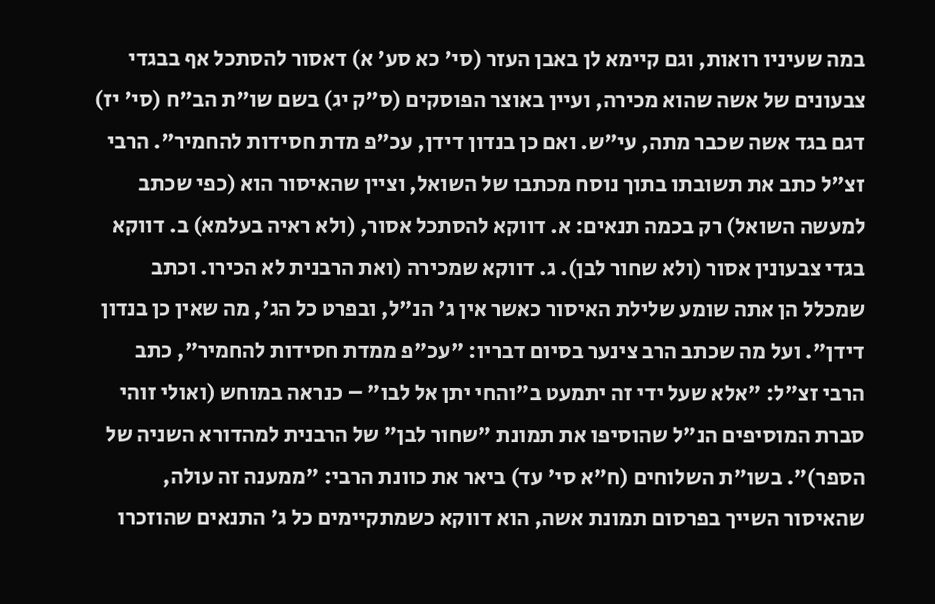במה שעיניו רואות, וגם קיימא לן באבן העזר (סי' כא סע' א) דאסור להסתכל אף בבגדי צבעונים של אשה שהוא מכירה, ועיין באוצר הפוסקים (ס"ק יג) בשם שו"ת הב"ח (סי' יז) דגם בגד אשה שכבר מתה, עי"ש. ואם כן בנדון דידן, עכ"פ מדת חסידות להחמיר". הרבי זצ"ל כתב את תשובתו בתוך נוסח מכתבו של השואל, וציין שהאיסור הוא (כפי שכתב למעשה השואל) רק בכמה תנאים: א. דווקא להסתכל אסור, (ולא ראיה בעלמא) ב. דווקא בגדי צבעונין אסור (ולא שחור לבן). ג. דווקא שמכירה (ואת הרבנית לא הכירו. וכתב שמכלל הן אתה שומע שלילת האיסור כאשר אין ג' הנ"ל, ובפרט כל הג', מה שאין כן בנדון דידן". ועל מה שכתב הרב צינער בסיום דבריו: "עכ"פ ממדת חסידות להחמיר", כתב הרבי זצ"ל: "אלא שעל ידי זה יתמעט ב"והחי יתן אל לבו" – כנראה במוחש (ואולי זוהי סברת המוסיפים הנ"ל שהוסיפו את תמונת "שחור לבן" של הרבנית למהדורא השניה של הספר)". בשו"ת השלוחים (ח"א סי' עד) ביאר את כוונת הרבי: "ממענה זה עולה, שהאיסור השייך בפרסום תמונת אשה, הוא דווקא כשמתקיימים כל ג' התנאים שהוזכרו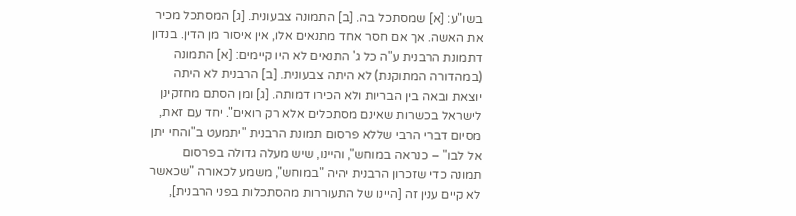בשו"ע: [א] שמסתכל בה. [ב] התמונה צבעונית. [ג] המסתכל מכיר את האשה. אך אם חסר אחד מתנאים אלו, אין איסור מן הדין. בנדון דתמונת הרבנית ע"ה כל ג' התנאים לא היו קיימים: [א] התמונה (במהדורה המתוקנת) לא היתה צבעונית. [ב] הרבנית לא היתה יוצאת ובאה בין הבריות ולא הכירו דמותה. [ג] ומן הסתם מחזקינן לישראל בכשרות שאינם מסתכלים אלא רק רואים". יחד עם זאת, מסיום דברי הרבי שללא פרסום תמונת הרבנית "יתמעט ב"והחי יתן אל לבו" – כנראה במוחש", והיינו, שיש מעלה גדולה בפרסום תמונה כדי שזכרון הרבנית יהיה "במוחש", משמע לכאורה "שכאשר לא קיים ענין זה [היינו של התעוררות מהסתכלות בפני הרבנית],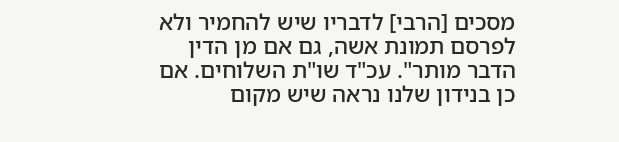מסכים [הרבי] לדבריו שיש להחמיר ולא לפרסם תמונת אשה, גם אם מן הדין הדבר מותר". עכ"ד שו"ת השלוחים. אם כן בנידון שלנו נראה שיש מקום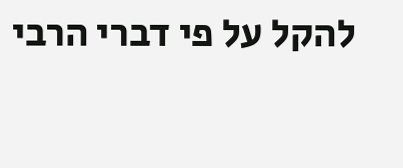להקל על פי דברי הרבי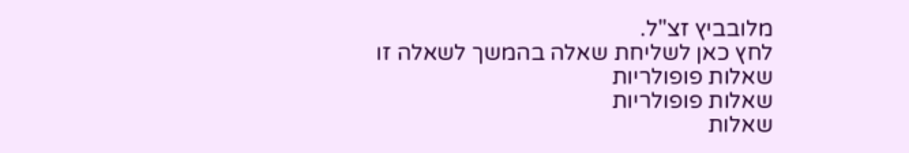מלובביץ זצ"ל.
לחץ כאן לשליחת שאלה בהמשך לשאלה זו
שאלות פופולריות
שאלות פופולריות
שאלות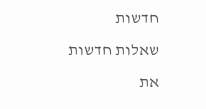חדשות
שאלות חדשות
את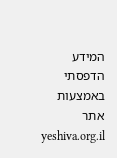המידע הדפסתי באמצעות אתר yeshiva.org.il